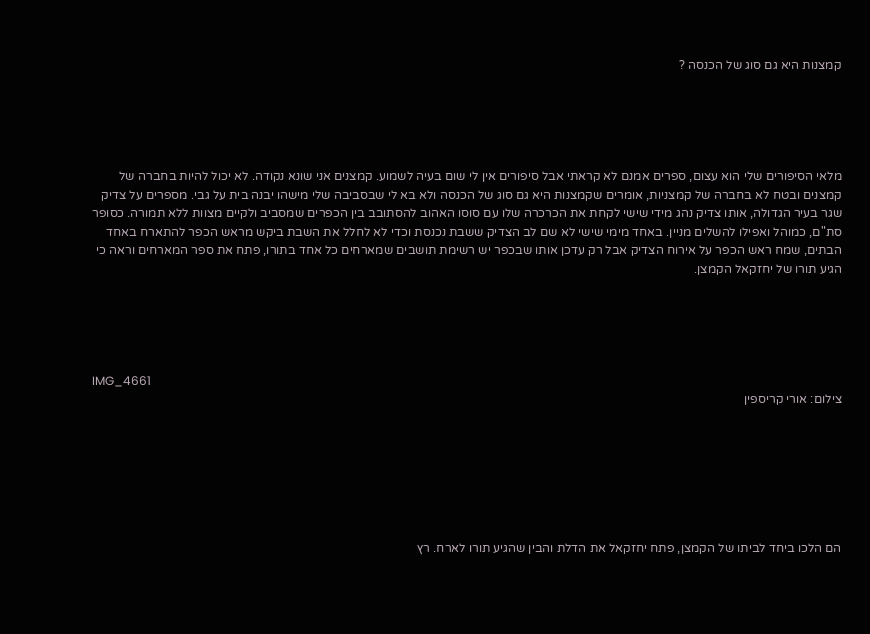קמצנות היא גם סוג של הכנסה ?





מלאי הסיפורים שלי הוא עצום, ספרים אמנם לא קראתי אבל סיפורים אין לי שום בעיה לשמוע. קמצנים אני שונא נקודה. לא יכול להיות בחברה של קמצנים ובטח לא בחברה של קמצניות, אומרים שקמצנות היא גם סוג של הכנסה ולא בא לי שבסביבה שלי מישהו יבנה בית על גבי. מספרים על צדיק שגר בעיר הגדולה, אותו צדיק נהג מידי שישי לקחת את הכרכרה שלו עם סוסו האהוב להסתובב בין הכפרים שמסביב ולקיים מצוות ללא תמורה. כסופר סת"ם, כמוהל ואפילו להשלים מניין. באחד מימי שישי לא שם לב הצדיק ששבת נכנסת וכדי לא לחלל את השבת ביקש מראש הכפר להתארח באחד הבתים, שמח ראש הכפר על אירוח הצדיק אבל רק עדכן אותו שבכפר יש רשימת תושבים שמארחים כל אחד בתורו, פתח את ספר המארחים וראה כי הגיע תורו של יחזקאל הקמצן.





IMG_4661
צילום: אורי קריספין







הם הלכו ביחד לביתו של הקמצן, פתח יחזקאל את הדלת והבין שהגיע תורו לארח. רץ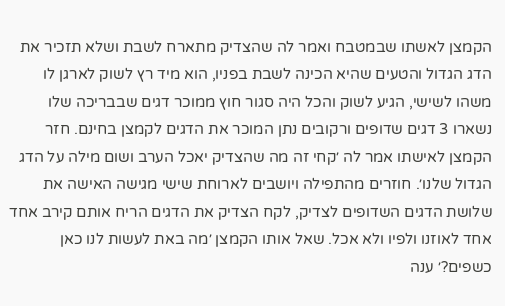הקמצן לאשתו שבמטבח ואמר לה שהצדיק מתארח לשבת ושלא תזכיר את הדג הגדול והטעים שהיא הכינה לשבת בפניו, הוא מיד רץ לשוק לארגן לו משהו לשישי, הגיע לשוק והכל היה סגור חוץ ממוכר דגים שבבריכה שלו נשארו 3 דגים שדופים ורקובים נתן המוכר את הדגים לקמצן בחינם. חזר הקמצן לאישתו אמר לה ׳קחי זה מה שהצדיק יאכל הערב ושום מילה על הדג הגדול שלנו׳. חוזרים מהתפילה ויושבים לארוחת שישי מגישה האישה את שלושת הדגים השדופים לצדיק, לקח הצדיק את הדגים הריח אותם קירב אחד אחד לאוזנו ולפיו ולא אכל. שאל אותו הקמצן ׳מה באת לעשות לנו כאן כשפים?׳ ענה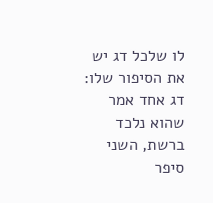לו שלכל דג יש את הסיפור שלו: דג אחד אמר שהוא נלכד ברשת, השני סיפר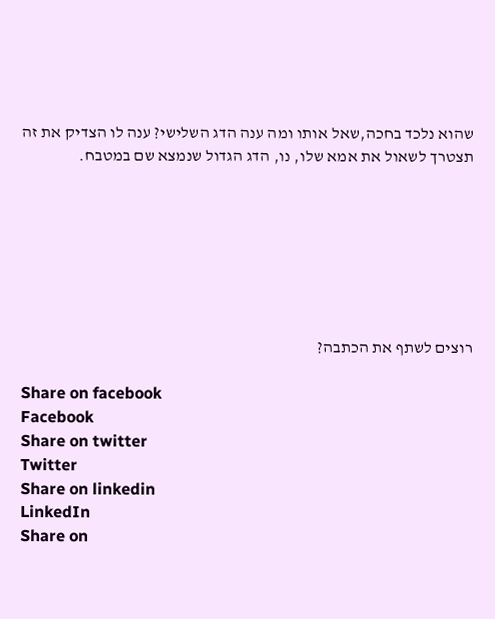שהוא נלכד בחכה,שאל אותו ומה ענה הדג השלישי? ענה לו הצדיק את זה תצטרך לשאול את אמא שלו, נו, הדג הגדול שנמצא שם במטבח.







רוצים לשתף את הכתבה?

Share on facebook
Facebook
Share on twitter
Twitter
Share on linkedin
LinkedIn
Share on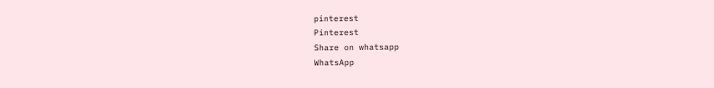pinterest
Pinterest
Share on whatsapp
WhatsApp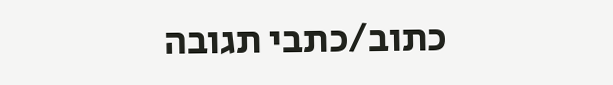כתוב/כתבי תגובה